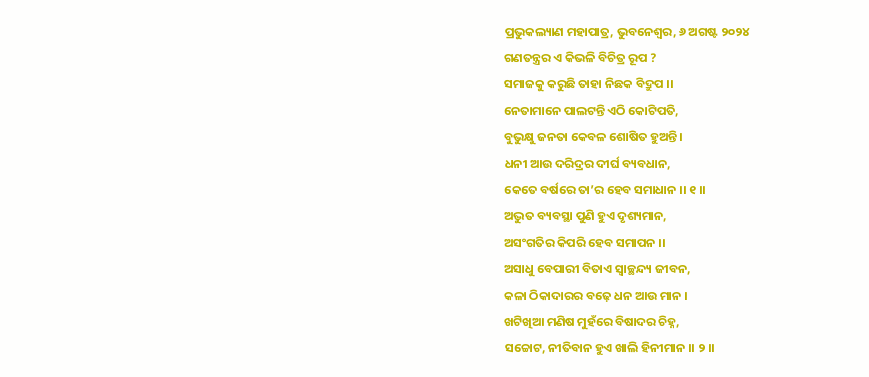ପ୍ରଭୁକଲ୍ୟାଣ ମହାପାତ୍ର, ଭୁବନେଶ୍ୱର, ୬ ଅଗଷ୍ଟ ୨୦୨୪
ଗଣତନ୍ତ୍ରର ଏ କିଭଳି ବିଚିତ୍ର ରୂପ ?
ସମାଜକୁ କରୁଛି ତାହା ନିଛକ ବିଦ୍ରୁପ ।।
ନେତାମାନେ ପାଲଟନ୍ତି ଏଠି କୋଟିପତି,
ବୁଭୁକ୍ଷୁ ଜନତା କେବଳ ଶୋଷିତ ହୁଅନ୍ତି ।
ଧନୀ ଆଉ ଦରିଦ୍ରର ଦୀର୍ଘ ବ୍ୟବଧାନ,
କେତେ ବର୍ଷରେ ତା’ର ହେବ ସମାଧାନ ।। ୧ ।।
ଅଦ୍ଭୁତ ବ୍ୟବସ୍ଥା ପୁଣି ହୁଏ ଦୃଶ୍ୟମାନ,
ଅସଂଗତିର କିପରି ହେବ ସମାପନ ।।
ଅସାଧୁ ବେପାରୀ ବିତାଏ ସ୍ଵାଚ୍ଛନ୍ଦ୍ୟ ଜୀବନ,
କଳା ଠିକାଦାରର ବଢ଼େ ଧନ ଆଉ ମାନ ।
ଖଟିଖିଆ ମଣିଷ ମୁହଁରେ ବିଷାଦର ଚିହ୍ନ,
ସଚ୍ଚୋଟ, ନୀତିବାନ ହୁଏ ଖାଲି ହିନୀମାନ ।। ୨ ।।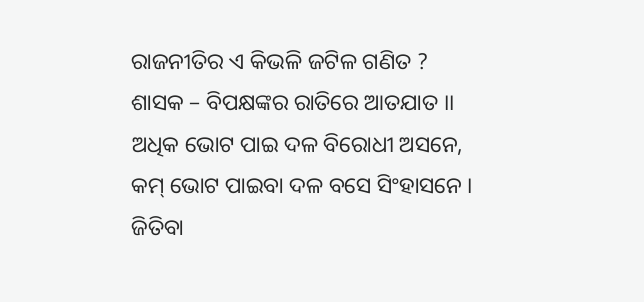ରାଜନୀତିର ଏ କିଭଳି ଜଟିଳ ଗଣିତ ?
ଶାସକ – ବିପକ୍ଷଙ୍କର ରାତିରେ ଆତଯାତ ।।
ଅଧିକ ଭୋଟ ପାଇ ଦଳ ବିରୋଧୀ ଅସନେ,
କମ୍ ଭୋଟ ପାଇବା ଦଳ ବସେ ସିଂହାସନେ ।
ଜିତିବା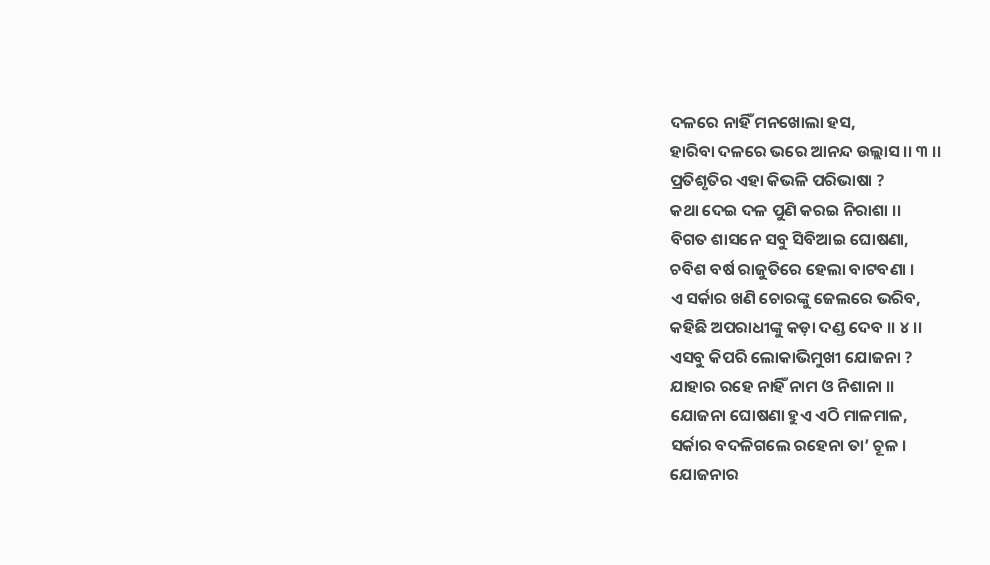ଦଳରେ ନାହିଁ ମନଖୋଲା ହସ,
ହାରିବା ଦଳରେ ଭରେ ଆନନ୍ଦ ଉଲ୍ଲାସ ।। ୩ ।।
ପ୍ରତିଶୃତିର ଏହା କିଭଳି ପରିଭାଷା ?
କଥା ଦେଇ ଦଳ ପୁଣି କରଇ ନିରାଶା ।।
ବିଗତ ଶାସନେ ସବୁ ସିବିଆଇ ଘୋଷଣା,
ଚବିଶ ବର୍ଷ ରାଜୁତିରେ ହେଲା ବାଟବଣା ।
ଏ ସର୍କାର ଖଣି ଚୋରଙ୍କୁ ଜେଲରେ ଭରିବ,
କହିଛି ଅପରାଧୀଙ୍କୁ କଡ଼ା ଦଣ୍ଡ ଦେବ ।। ୪ ।।
ଏସବୁ କିପରି ଲୋକାଭିମୁଖୀ ଯୋଜନା ?
ଯାହାର ରହେ ନାହିଁ ନାମ ଓ ନିଶାନା ।।
ଯୋଜନା ଘୋଷଣା ହୁଏ ଏଠି ମାଳମାଳ,
ସର୍କାର ବଦଳିଗଲେ ରହେନା ତା’ ଚୂଳ ।
ଯୋଜନାର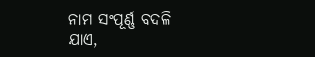ନାମ ସଂପୂର୍ଣ୍ଣ ବଦଳି ଯାଏ,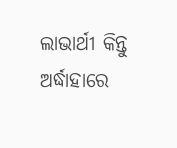ଲାଭାର୍ଥୀ କିନ୍ତୁ ଅର୍ଦ୍ଧାହାରେ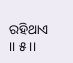ରହିଥାଏ ।। ୫ ।।